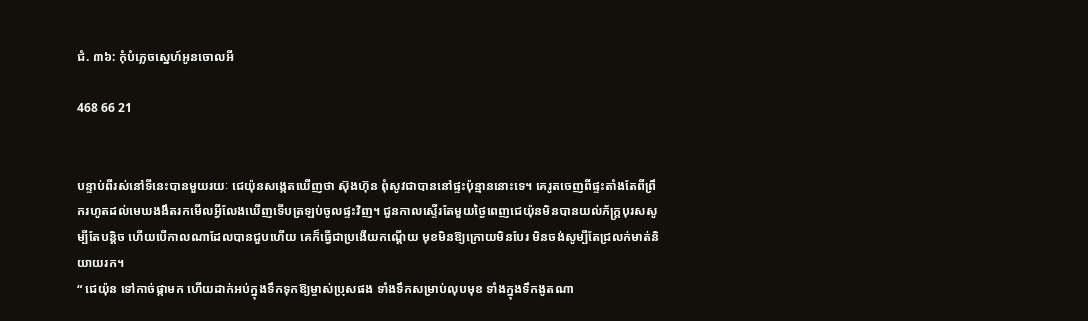ជំ. ៣៦: កុំបំភ្លេចស្នេហ៍អូនចោលអី

468 66 21


បន្ទាប់ពីរស់នៅទីនេះបានមួយរយៈ ជេយ៉ុនសង្កេតឃើញថា ស៊ុងហ៊ុន ពុំសូវជាបាននៅផ្ទះប៉ុន្មាននោះទេ។ គេរូតចេញពីផ្ទះតាំងតែពីព្រឹករហូតដល់មេឃងងឹតរកមើលអ្វីលែងឃើញទើបត្រឡប់ចូលផ្ទះវិញ។ ជួនកាលស្ទើរតែមួយថ្ងៃពេញជេយ៉ុនមិនបានយល់ភ័ក្រ្តបុរសសូម្បីតែបន្តិច ហើយបើកាលណាដែលបានជួបហើយ គេក៏ធ្វើជាប្រងើយកណ្តើយ មុខមិនឱ្យក្រោយមិនបែរ មិនចង់សូម្បីតែជ្រលក់មាត់និយាយរក។
“ ជេយ៉ុន ទៅកាច់ផ្កាមក ហើយដាក់អប់ក្នុងទឹកទុកឱ្យម្ចាស់ប្រុសផង ទាំងទឹកសម្រាប់លុបមុខ ទាំងក្នុងទឹកងូតណា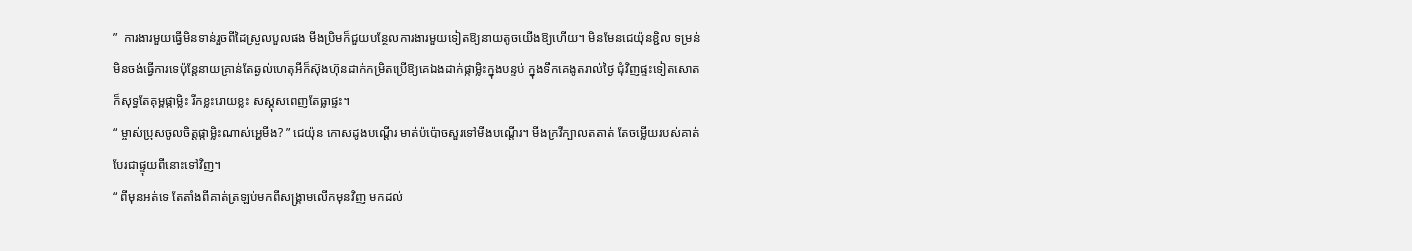”  ការងារមួយធ្វើមិនទាន់រួចពីដៃស្រួលបួលផង មីងប្រិមក៏ជួយបន្ថែលការងារមួយទៀតឱ្យនាយតូចយើងឱ្យហើយ។ មិនមែនជេយ៉ុនខ្ជិល ទម្រន់មិនចង់ធ្វើការទេប៉ុន្តែនាយគ្រាន់តែឆ្ងល់ហេតុអីក៏ស៊ុងហ៊ុនដាក់កម្រិតប្រើឱ្យគេឯងដាក់ផ្កាម្លិះក្នុងបន្ទប់ ក្នុងទឹកគេងូតរាល់ថ្ងៃ ជុំវិញផ្ទះទៀតសោតក៏សុទ្ធតែគុម្ពផ្កាម្លិះ រីកខ្លះរោយខ្លះ សស្គុសពេញតែធ្លាផ្ទះ។
“ ម្ចាស់ប្រុសចូលចិត្តផ្កាម្លិះណាស់អ្ហេមីង? ” ជេយ៉ុន កោសដូងបណ្តើរ មាត់ប៉ប៉ោចសួរទៅមីងបណ្តើរ។ មីងក្រវីក្បាលតតាត់ តែចម្លើយរបស់គាត់បែរជាផ្ទុយពីនោះទៅវិញ។
“ ពីមុនអត់ទេ តែតាំងពីគាត់ត្រឡប់មកពីសង្រ្គាមលើកមុនវិញ មកដល់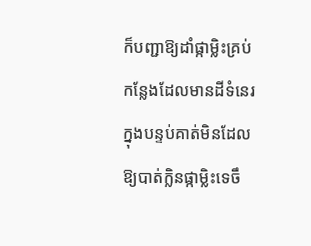ក៏បញ្ជាឱ្យដាំផ្កាម្លិះគ្រប់កន្លែងដែលមានដីទំនេរ ក្នុងបន្ទប់គាត់មិនដែលឱ្យបាត់ក្លិនផ្កាម្លិះទេចឹ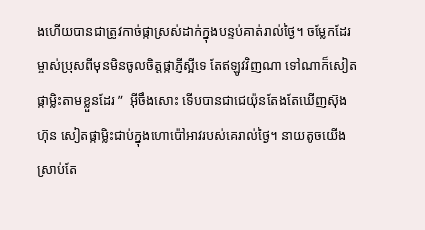ងហើយបានជាត្រូវកាច់ផ្កាស្រស់ដាក់ក្នុងបន្ទប់គាត់រាល់ថ្ងៃ។ ចម្លែកដែរ ម្ចាស់ប្រុសពីមុនមិនចូលចិត្តផ្កាភ្ញីស្អីទេ តែឥឡូវវិញណា ទៅណាក៏សៀតផ្កាម្លិះតាមខ្លួនដែរ ”  អ៊ីចឹងសោះ ទើបបានជាជេយ៉ុនតែងតែឃើញស៊ុងហ៊ុន សៀតផ្កាម្លិះជាប់ក្នុងហោប៉ៅអាវរបស់គេរាល់ថ្ងៃ។ នាយតូចយើងស្រាប់តែ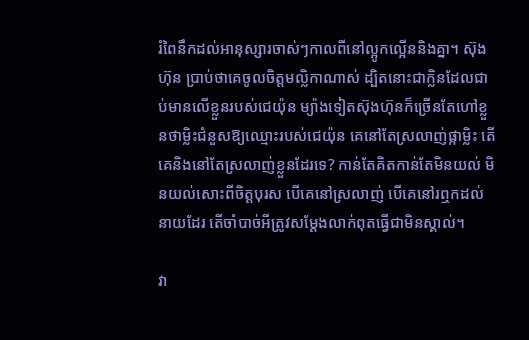រំពៃនឹកដល់អានុស្សារចាស់ៗកាលពីនៅល្អូកល្អើននិងគ្នា។ ស៊ុងហ៊ុន ប្រាប់ថាគេចូលចិត្តមល្លិកាណាស់ ដ្បិតនោះជាក្លិនដែលជាប់មានលើខ្លួនរបស់ជេយ៉ុន ម្យ៉ាងទៀតស៊ុងហ៊ុនក៏ច្រើនតែហៅខ្លួនថាម្លិះជំនួសឱ្យឈ្មោះរបស់ជេយ៉ុន គេនៅតែស្រលាញ់ផ្កាម្លិះ តើគេនិងនៅតែស្រលាញ់ខ្លួនដែរទេ? កាន់តែគិតកាន់តែមិនយល់ មិនយល់សោះពីចិត្តបុរស បើគេនៅស្រលាញ់ បើគេនៅរឮកដល់នាយដែរ តើចាំបាច់អីត្រូវសម្តែងលាក់ពុតធ្វើជាមិនស្គាល់។

វា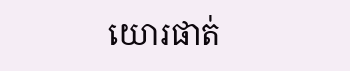យោរផាត់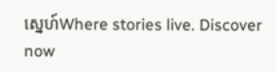ស្នេហ៍Where stories live. Discover now